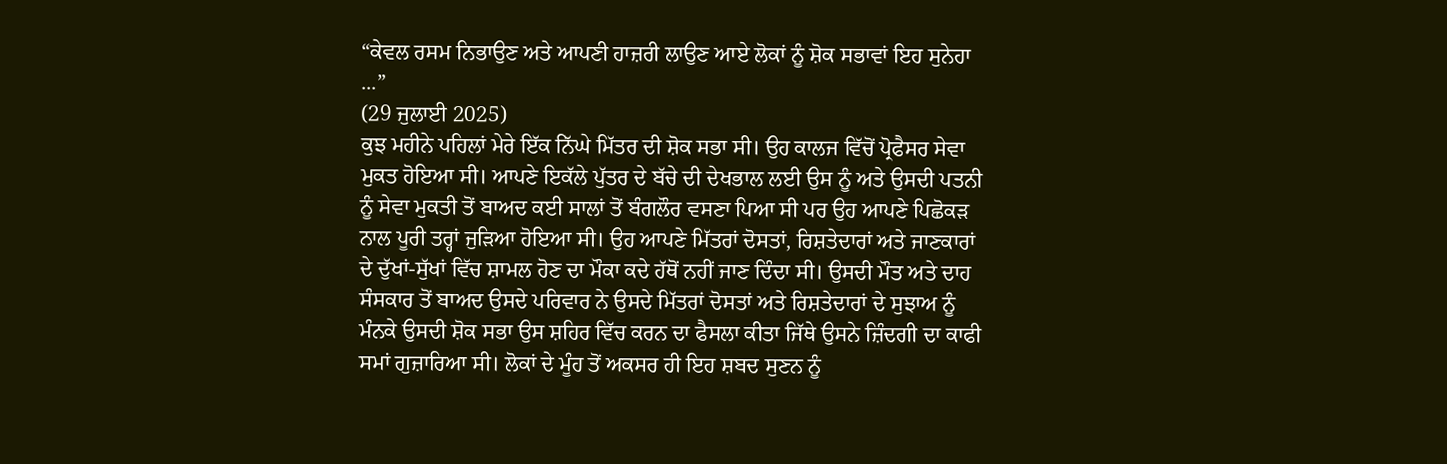“ਕੇਵਲ ਰਸਮ ਨਿਭਾਉਣ ਅਤੇ ਆਪਣੀ ਹਾਜ਼ਰੀ ਲਾਉਣ ਆਏ ਲੋਕਾਂ ਨੂੰ ਸ਼ੋਕ ਸਭਾਵਾਂ ਇਹ ਸੁਨੇਹਾ ...”
(29 ਜੁਲਾਈ 2025)
ਕੁਝ ਮਹੀਨੇ ਪਹਿਲਾਂ ਮੇਰੇ ਇੱਕ ਨਿੱਘੇ ਮਿੱਤਰ ਦੀ ਸ਼ੋਕ ਸਭਾ ਸੀ। ਉਹ ਕਾਲਜ ਵਿੱਚੋਂ ਪ੍ਰੋਫੈਸਰ ਸੇਵਾ ਮੁਕਤ ਹੋਇਆ ਸੀ। ਆਪਣੇ ਇਕੱਲੇ ਪੁੱਤਰ ਦੇ ਬੱਚੇ ਦੀ ਦੇਖਭਾਲ ਲਈ ਉਸ ਨੂੰ ਅਤੇ ਉਸਦੀ ਪਤਨੀ ਨੂੰ ਸੇਵਾ ਮੁਕਤੀ ਤੋਂ ਬਾਅਦ ਕਈ ਸਾਲਾਂ ਤੋਂ ਬੰਗਲੌਰ ਵਸਣਾ ਪਿਆ ਸੀ ਪਰ ਉਹ ਆਪਣੇ ਪਿਛੋਕੜ ਨਾਲ ਪੂਰੀ ਤਰ੍ਹਾਂ ਜੁੜਿਆ ਹੋਇਆ ਸੀ। ਉਹ ਆਪਣੇ ਮਿੱਤਰਾਂ ਦੋਸਤਾਂ, ਰਿਸ਼ਤੇਦਾਰਾਂ ਅਤੇ ਜਾਣਕਾਰਾਂ ਦੇ ਦੁੱਖਾਂ-ਸੁੱਖਾਂ ਵਿੱਚ ਸ਼ਾਮਲ ਹੋਣ ਦਾ ਮੌਕਾ ਕਦੇ ਹੱਥੋਂ ਨਹੀਂ ਜਾਣ ਦਿੰਦਾ ਸੀ। ਉਸਦੀ ਮੌਤ ਅਤੇ ਦਾਹ ਸੰਸਕਾਰ ਤੋਂ ਬਾਅਦ ਉਸਦੇ ਪਰਿਵਾਰ ਨੇ ਉਸਦੇ ਮਿੱਤਰਾਂ ਦੋਸਤਾਂ ਅਤੇ ਰਿਸ਼ਤੇਦਾਰਾਂ ਦੇ ਸੁਝਾਅ ਨੂੰ ਮੰਨਕੇ ਉਸਦੀ ਸ਼ੋਕ ਸਭਾ ਉਸ ਸ਼ਹਿਰ ਵਿੱਚ ਕਰਨ ਦਾ ਫੈਸਲਾ ਕੀਤਾ ਜਿੱਥੇ ਉਸਨੇ ਜ਼ਿੰਦਗੀ ਦਾ ਕਾਫੀ ਸਮਾਂ ਗੁਜ਼ਾਰਿਆ ਸੀ। ਲੋਕਾਂ ਦੇ ਮੂੰਹ ਤੋਂ ਅਕਸਰ ਹੀ ਇਹ ਸ਼ਬਦ ਸੁਣਨ ਨੂੰ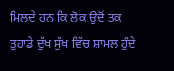ਮਿਲਦੇ ਹਨ ਕਿ ਲੋਕ ਉਦੋਂ ਤਕ ਤੁਹਾਡੇ ਦੁੱਖ ਸੁੱਖ ਵਿੱਚ ਸ਼ਾਮਲ ਹੁੰਦੇ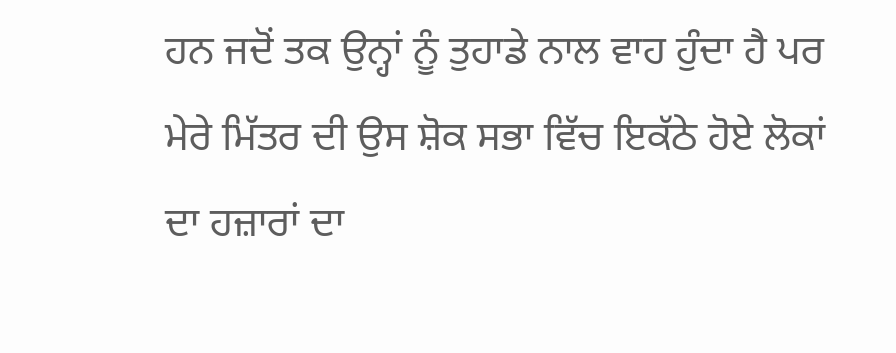ਹਨ ਜਦੋਂ ਤਕ ਉਨ੍ਹਾਂ ਨੂੰ ਤੁਹਾਡੇ ਨਾਲ ਵਾਹ ਹੁੰਦਾ ਹੈ ਪਰ ਮੇਰੇ ਮਿੱਤਰ ਦੀ ਉਸ ਸ਼ੋਕ ਸਭਾ ਵਿੱਚ ਇਕੱਠੇ ਹੋਏ ਲੋਕਾਂ ਦਾ ਹਜ਼ਾਰਾਂ ਦਾ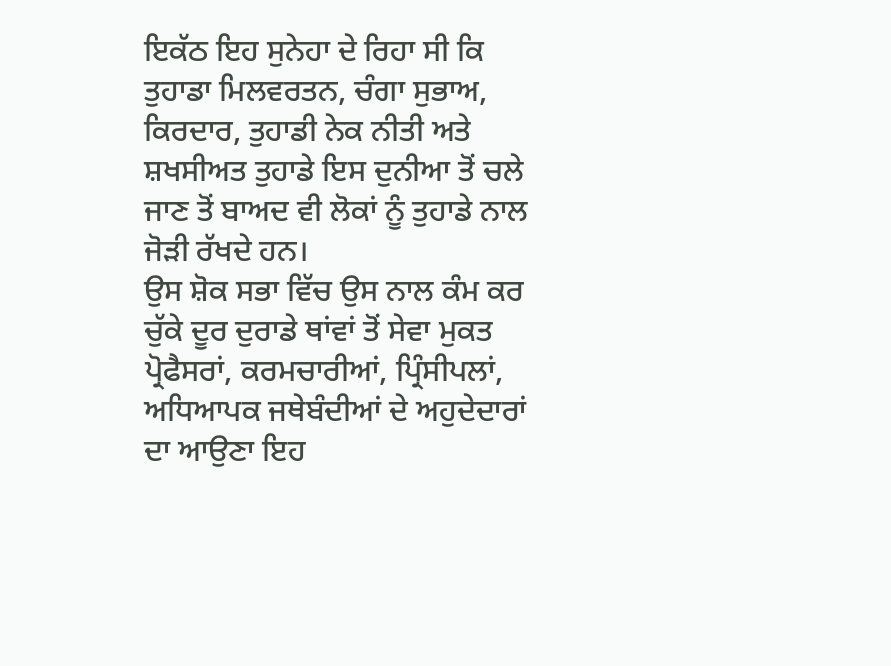ਇਕੱਠ ਇਹ ਸੁਨੇਹਾ ਦੇ ਰਿਹਾ ਸੀ ਕਿ ਤੁਹਾਡਾ ਮਿਲਵਰਤਨ, ਚੰਗਾ ਸੁਭਾਅ, ਕਿਰਦਾਰ, ਤੁਹਾਡੀ ਨੇਕ ਨੀਤੀ ਅਤੇ ਸ਼ਖਸੀਅਤ ਤੁਹਾਡੇ ਇਸ ਦੁਨੀਆ ਤੋਂ ਚਲੇ ਜਾਣ ਤੋਂ ਬਾਅਦ ਵੀ ਲੋਕਾਂ ਨੂੰ ਤੁਹਾਡੇ ਨਾਲ ਜੋੜੀ ਰੱਖਦੇ ਹਨ।
ਉਸ ਸ਼ੋਕ ਸਭਾ ਵਿੱਚ ਉਸ ਨਾਲ ਕੰਮ ਕਰ ਚੁੱਕੇ ਦੂਰ ਦੁਰਾਡੇ ਥਾਂਵਾਂ ਤੋਂ ਸੇਵਾ ਮੁਕਤ ਪ੍ਰੋਫੈਸਰਾਂ, ਕਰਮਚਾਰੀਆਂ, ਪ੍ਰਿੰਸੀਪਲਾਂ, ਅਧਿਆਪਕ ਜਥੇਬੰਦੀਆਂ ਦੇ ਅਹੁਦੇਦਾਰਾਂ ਦਾ ਆਉਣਾ ਇਹ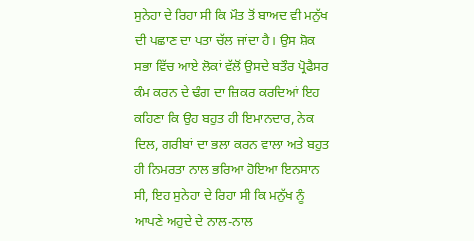ਸੁਨੇਹਾ ਦੇ ਰਿਹਾ ਸੀ ਕਿ ਮੌਤ ਤੋਂ ਬਾਅਦ ਵੀ ਮਨੁੱਖ ਦੀ ਪਛਾਣ ਦਾ ਪਤਾ ਚੱਲ ਜਾਂਦਾ ਹੈ। ਉਸ ਸ਼ੋਕ ਸਭਾ ਵਿੱਚ ਆਏ ਲੋਕਾਂ ਵੱਲੋਂ ਉਸਦੇ ਬਤੌਰ ਪ੍ਰੋਫੈਸਰ ਕੰਮ ਕਰਨ ਦੇ ਢੰਗ ਦਾ ਜ਼ਿਕਰ ਕਰਦਿਆਂ ਇਹ ਕਹਿਣਾ ਕਿ ਉਹ ਬਹੁਤ ਹੀ ਇਮਾਨਦਾਰ, ਨੇਕ ਦਿਲ, ਗਰੀਬਾਂ ਦਾ ਭਲਾ ਕਰਨ ਵਾਲਾ ਅਤੇ ਬਹੁਤ ਹੀ ਨਿਮਰਤਾ ਨਾਲ ਭਰਿਆ ਹੋਇਆ ਇਨਸਾਨ ਸੀ, ਇਹ ਸੁਨੇਹਾ ਦੇ ਰਿਹਾ ਸੀ ਕਿ ਮਨੁੱਖ ਨੂੰ ਆਪਣੇ ਅਹੁਦੇ ਦੇ ਨਾਲ-ਨਾਲ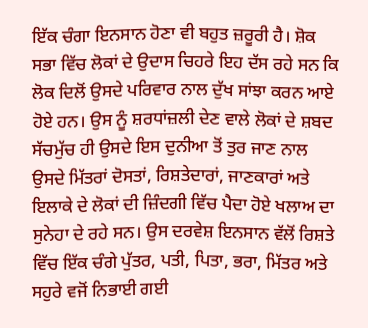ਇੱਕ ਚੰਗਾ ਇਨਸਾਨ ਹੋਣਾ ਵੀ ਬਹੁਤ ਜ਼ਰੂਰੀ ਹੈ। ਸ਼ੋਕ ਸਭਾ ਵਿੱਚ ਲੋਕਾਂ ਦੇ ਉਦਾਸ ਚਿਹਰੇ ਇਹ ਦੱਸ ਰਹੇ ਸਨ ਕਿ ਲੋਕ ਦਿਲੋਂ ਉਸਦੇ ਪਰਿਵਾਰ ਨਾਲ ਦੁੱਖ ਸਾਂਝਾ ਕਰਨ ਆਏ ਹੋਏ ਹਨ। ਉਸ ਨੂੰ ਸ਼ਰਧਾਂਜ਼ਲੀ ਦੇਣ ਵਾਲੇ ਲੋਕਾਂ ਦੇ ਸ਼ਬਦ ਸੱਚਮੁੱਚ ਹੀ ਉਸਦੇ ਇਸ ਦੁਨੀਆ ਤੋਂ ਤੁਰ ਜਾਣ ਨਾਲ ਉਸਦੇ ਮਿੱਤਰਾਂ ਦੋਸਤਾਂ, ਰਿਸ਼ਤੇਦਾਰਾਂ, ਜਾਣਕਾਰਾਂ ਅਤੇ ਇਲਾਕੇ ਦੇ ਲੋਕਾਂ ਦੀ ਜ਼ਿੰਦਗੀ ਵਿੱਚ ਪੈਦਾ ਹੋਏ ਖਲਾਅ ਦਾ ਸੁਨੇਹਾ ਦੇ ਰਹੇ ਸਨ। ਉਸ ਦਰਵੇਸ਼ ਇਨਸਾਨ ਵੱਲੋਂ ਰਿਸ਼ਤੇ ਵਿੱਚ ਇੱਕ ਚੰਗੇ ਪੁੱਤਰ, ਪਤੀ, ਪਿਤਾ, ਭਰਾ, ਮਿੱਤਰ ਅਤੇ ਸਹੁਰੇ ਵਜੋਂ ਨਿਭਾਈ ਗਈ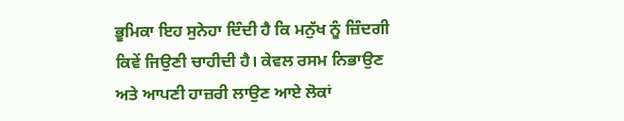ਭੂਮਿਕਾ ਇਹ ਸੁਨੇਹਾ ਦਿੰਦੀ ਹੈ ਕਿ ਮਨੁੱਖ ਨੂੰ ਜ਼ਿੰਦਗੀ ਕਿਵੇਂ ਜਿਉਣੀ ਚਾਹੀਦੀ ਹੈ। ਕੇਵਲ ਰਸਮ ਨਿਭਾਉਣ ਅਤੇ ਆਪਣੀ ਹਾਜ਼ਰੀ ਲਾਉਣ ਆਏ ਲੋਕਾਂ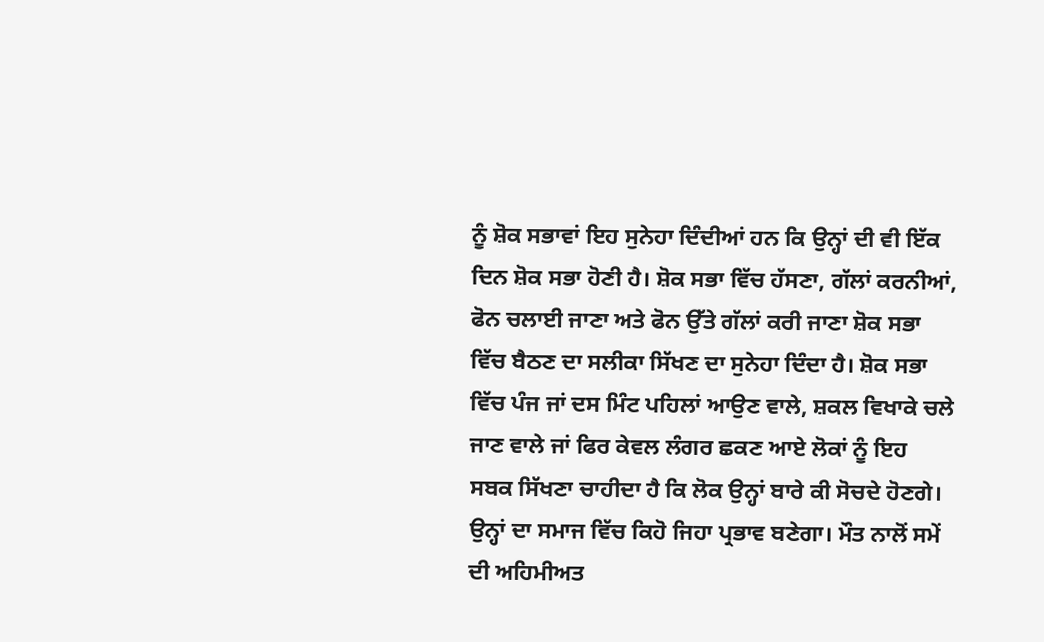ਨੂੰ ਸ਼ੋਕ ਸਭਾਵਾਂ ਇਹ ਸੁਨੇਹਾ ਦਿੰਦੀਆਂ ਹਨ ਕਿ ਉਨ੍ਹਾਂ ਦੀ ਵੀ ਇੱਕ ਦਿਨ ਸ਼ੋਕ ਸਭਾ ਹੋਣੀ ਹੈ। ਸ਼ੋਕ ਸਭਾ ਵਿੱਚ ਹੱਸਣਾ, ਗੱਲਾਂ ਕਰਨੀਆਂ, ਫੋਨ ਚਲਾਈ ਜਾਣਾ ਅਤੇ ਫੋਨ ਉੱਤੇ ਗੱਲਾਂ ਕਰੀ ਜਾਣਾ ਸ਼ੋਕ ਸਭਾ ਵਿੱਚ ਬੈਠਣ ਦਾ ਸਲੀਕਾ ਸਿੱਖਣ ਦਾ ਸੁਨੇਹਾ ਦਿੰਦਾ ਹੈ। ਸ਼ੋਕ ਸਭਾ ਵਿੱਚ ਪੰਜ ਜਾਂ ਦਸ ਮਿੰਟ ਪਹਿਲਾਂ ਆਉਣ ਵਾਲੇ, ਸ਼ਕਲ ਵਿਖਾਕੇ ਚਲੇ ਜਾਣ ਵਾਲੇ ਜਾਂ ਫਿਰ ਕੇਵਲ ਲੰਗਰ ਛਕਣ ਆਏ ਲੋਕਾਂ ਨੂੰ ਇਹ ਸਬਕ ਸਿੱਖਣਾ ਚਾਹੀਦਾ ਹੈ ਕਿ ਲੋਕ ਉਨ੍ਹਾਂ ਬਾਰੇ ਕੀ ਸੋਚਦੇ ਹੋਣਗੇ। ਉਨ੍ਹਾਂ ਦਾ ਸਮਾਜ ਵਿੱਚ ਕਿਹੋ ਜਿਹਾ ਪ੍ਰਭਾਵ ਬਣੇਗਾ। ਮੌਤ ਨਾਲੋਂ ਸਮੇਂ ਦੀ ਅਹਿਮੀਅਤ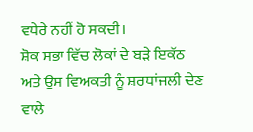ਵਧੇਰੇ ਨਹੀਂ ਹੋ ਸਕਦੀ।
ਸ਼ੋਕ ਸਭਾ ਵਿੱਚ ਲੋਕਾਂ ਦੇ ਬੜੇ ਇਕੱਠ ਅਤੇ ਉਸ ਵਿਅਕਤੀ ਨੂੰ ਸ਼ਰਧਾਂਜਲੀ ਦੇਣ ਵਾਲੇ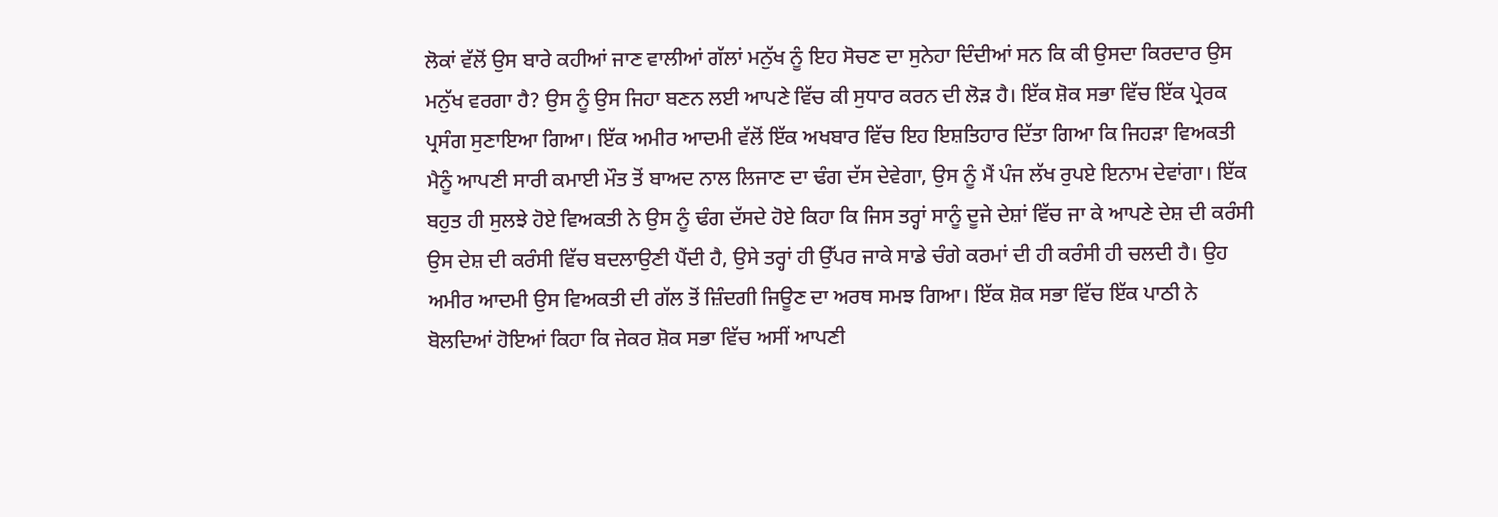ਲੋਕਾਂ ਵੱਲੋਂ ਉਸ ਬਾਰੇ ਕਹੀਆਂ ਜਾਣ ਵਾਲੀਆਂ ਗੱਲਾਂ ਮਨੁੱਖ ਨੂੰ ਇਹ ਸੋਚਣ ਦਾ ਸੁਨੇਹਾ ਦਿੰਦੀਆਂ ਸਨ ਕਿ ਕੀ ਉਸਦਾ ਕਿਰਦਾਰ ਉਸ ਮਨੁੱਖ ਵਰਗਾ ਹੈ? ਉਸ ਨੂੰ ਉਸ ਜਿਹਾ ਬਣਨ ਲਈ ਆਪਣੇ ਵਿੱਚ ਕੀ ਸੁਧਾਰ ਕਰਨ ਦੀ ਲੋੜ ਹੈ। ਇੱਕ ਸ਼ੋਕ ਸਭਾ ਵਿੱਚ ਇੱਕ ਪ੍ਰੇਰਕ ਪ੍ਰਸੰਗ ਸੁਣਾਇਆ ਗਿਆ। ਇੱਕ ਅਮੀਰ ਆਦਮੀ ਵੱਲੋਂ ਇੱਕ ਅਖਬਾਰ ਵਿੱਚ ਇਹ ਇਸ਼ਤਿਹਾਰ ਦਿੱਤਾ ਗਿਆ ਕਿ ਜਿਹੜਾ ਵਿਅਕਤੀ ਮੈਨੂੰ ਆਪਣੀ ਸਾਰੀ ਕਮਾਈ ਮੌਤ ਤੋਂ ਬਾਅਦ ਨਾਲ ਲਿਜਾਣ ਦਾ ਢੰਗ ਦੱਸ ਦੇਵੇਗਾ, ਉਸ ਨੂੰ ਮੈਂ ਪੰਜ ਲੱਖ ਰੁਪਏ ਇਨਾਮ ਦੇਵਾਂਗਾ। ਇੱਕ ਬਹੁਤ ਹੀ ਸੁਲਝੇ ਹੋਏ ਵਿਅਕਤੀ ਨੇ ਉਸ ਨੂੰ ਢੰਗ ਦੱਸਦੇ ਹੋਏ ਕਿਹਾ ਕਿ ਜਿਸ ਤਰ੍ਹਾਂ ਸਾਨੂੰ ਦੂਜੇ ਦੇਸ਼ਾਂ ਵਿੱਚ ਜਾ ਕੇ ਆਪਣੇ ਦੇਸ਼ ਦੀ ਕਰੰਸੀ ਉਸ ਦੇਸ਼ ਦੀ ਕਰੰਸੀ ਵਿੱਚ ਬਦਲਾਉਣੀ ਪੈਂਦੀ ਹੈ, ਉਸੇ ਤਰ੍ਹਾਂ ਹੀ ਉੱਪਰ ਜਾਕੇ ਸਾਡੇ ਚੰਗੇ ਕਰਮਾਂ ਦੀ ਹੀ ਕਰੰਸੀ ਹੀ ਚਲਦੀ ਹੈ। ਉਹ ਅਮੀਰ ਆਦਮੀ ਉਸ ਵਿਅਕਤੀ ਦੀ ਗੱਲ ਤੋਂ ਜ਼ਿੰਦਗੀ ਜਿਊਣ ਦਾ ਅਰਥ ਸਮਝ ਗਿਆ। ਇੱਕ ਸ਼ੋਕ ਸਭਾ ਵਿੱਚ ਇੱਕ ਪਾਠੀ ਨੇ ਬੋਲਦਿਆਂ ਹੋਇਆਂ ਕਿਹਾ ਕਿ ਜੇਕਰ ਸ਼ੋਕ ਸਭਾ ਵਿੱਚ ਅਸੀਂ ਆਪਣੀ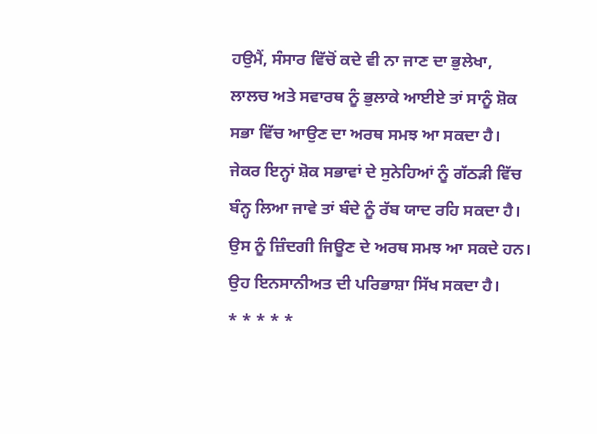ਹਉਮੈਂ, ਸੰਸਾਰ ਵਿੱਚੋਂ ਕਦੇ ਵੀ ਨਾ ਜਾਣ ਦਾ ਭੁਲੇਖਾ, ਲਾਲਚ ਅਤੇ ਸਵਾਰਥ ਨੂੰ ਭੁਲਾਕੇ ਆਈਏ ਤਾਂ ਸਾਨੂੰ ਸ਼ੋਕ ਸਭਾ ਵਿੱਚ ਆਉਣ ਦਾ ਅਰਥ ਸਮਝ ਆ ਸਕਦਾ ਹੈ। ਜੇਕਰ ਇਨ੍ਹਾਂ ਸ਼ੋਕ ਸਭਾਵਾਂ ਦੇ ਸੁਨੇਹਿਆਂ ਨੂੰ ਗੱਠੜੀ ਵਿੱਚ ਬੰਨ੍ਹ ਲਿਆ ਜਾਵੇ ਤਾਂ ਬੰਦੇ ਨੂੰ ਰੱਬ ਯਾਦ ਰਹਿ ਸਕਦਾ ਹੈ। ਉਸ ਨੂੰ ਜ਼ਿੰਦਗੀ ਜਿਊਣ ਦੇ ਅਰਥ ਸਮਝ ਆ ਸਕਦੇ ਹਨ। ਉਹ ਇਨਸਾਨੀਅਤ ਦੀ ਪਰਿਭਾਸ਼ਾ ਸਿੱਖ ਸਕਦਾ ਹੈ।
* * * * *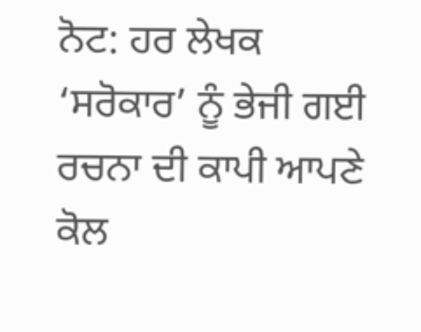ਨੋਟ: ਹਰ ਲੇਖਕ ‘ਸਰੋਕਾਰ’ ਨੂੰ ਭੇਜੀ ਗਈ ਰਚਨਾ ਦੀ ਕਾਪੀ ਆਪਣੇ ਕੋਲ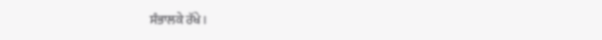ਸੰਭਾਲਕੇ ਰੱਖੇ।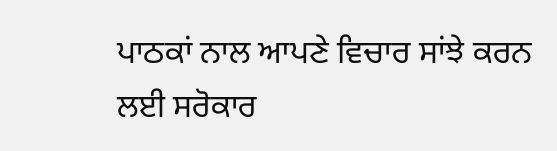ਪਾਠਕਾਂ ਨਾਲ ਆਪਣੇ ਵਿਚਾਰ ਸਾਂਝੇ ਕਰਨ ਲਈ ਸਰੋਕਾਰ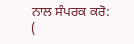ਨਾਲ ਸੰਪਰਕ ਕਰੋ: (